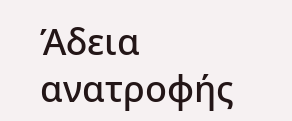Άδεια ανατροφής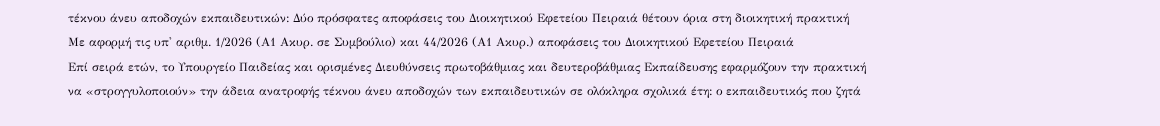τέκνου άνευ αποδοχών εκπαιδευτικών: Δύο πρόσφατες αποφάσεις του Διοικητικού Εφετείου Πειραιά θέτουν όρια στη διοικητική πρακτική
Mε αφορμή τις υπ' αριθμ. 1/2026 (Α1 Ακυρ. σε Συμβούλιο) και 44/2026 (Α1 Ακυρ.) αποφάσεις του Διοικητικού Εφετείου Πειραιά
Επί σειρά ετών, το Υπουργείο Παιδείας και ορισμένες Διευθύνσεις πρωτοβάθμιας και δευτεροβάθμιας Εκπαίδευσης εφαρμόζουν την πρακτική να «στρογγυλοποιούν» την άδεια ανατροφής τέκνου άνευ αποδοχών των εκπαιδευτικών σε ολόκληρα σχολικά έτη: ο εκπαιδευτικός που ζητά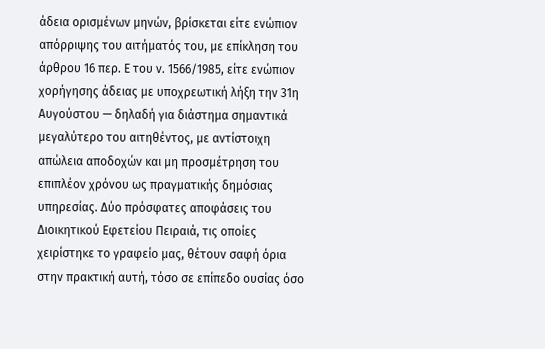άδεια ορισμένων μηνών, βρίσκεται είτε ενώπιον απόρριψης του αιτήματός του, με επίκληση του άρθρου 16 περ. Ε του ν. 1566/1985, είτε ενώπιον χορήγησης άδειας με υποχρεωτική λήξη την 31η Αυγούστου — δηλαδή για διάστημα σημαντικά μεγαλύτερο του αιτηθέντος, με αντίστοιχη απώλεια αποδοχών και μη προσμέτρηση του επιπλέον χρόνου ως πραγματικής δημόσιας υπηρεσίας. Δύο πρόσφατες αποφάσεις του Διοικητικού Εφετείου Πειραιά, τις οποίες χειρίστηκε το γραφείο μας, θέτουν σαφή όρια στην πρακτική αυτή, τόσο σε επίπεδο ουσίας όσο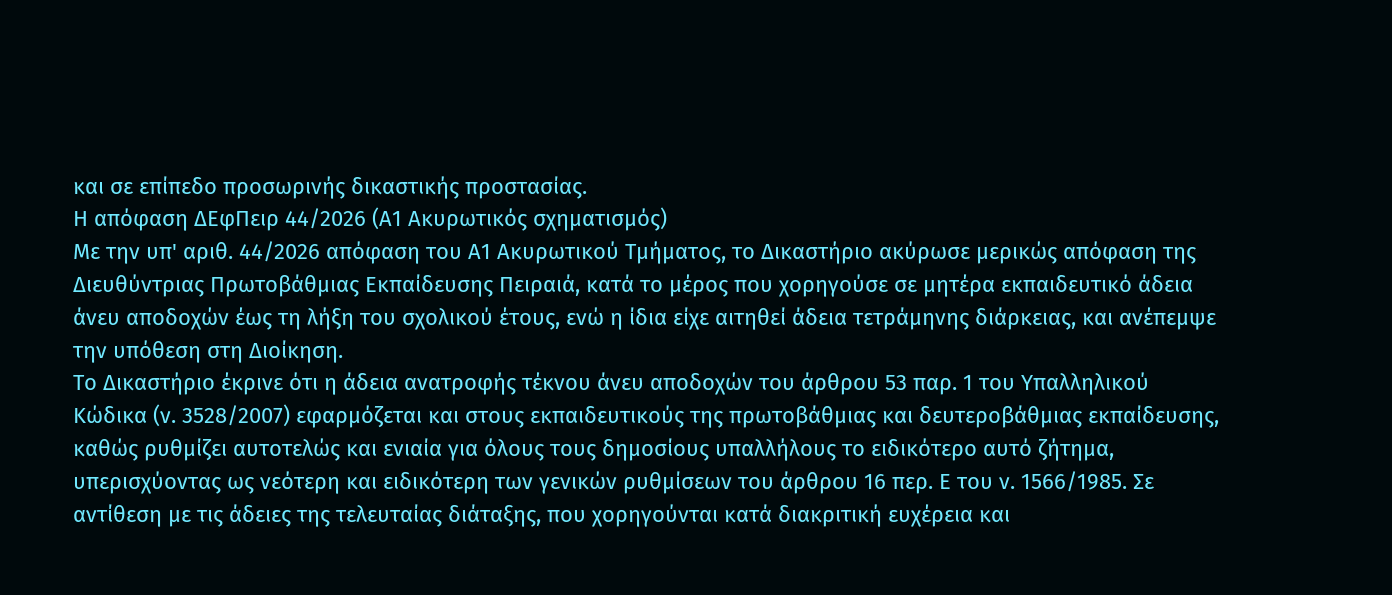και σε επίπεδο προσωρινής δικαστικής προστασίας.
Η απόφαση ΔΕφΠειρ 44/2026 (Α1 Ακυρωτικός σχηματισμός)
Με την υπ' αριθ. 44/2026 απόφαση του Α1 Ακυρωτικού Τμήματος, το Δικαστήριο ακύρωσε μερικώς απόφαση της Διευθύντριας Πρωτοβάθμιας Εκπαίδευσης Πειραιά, κατά το μέρος που χορηγούσε σε μητέρα εκπαιδευτικό άδεια άνευ αποδοχών έως τη λήξη του σχολικού έτους, ενώ η ίδια είχε αιτηθεί άδεια τετράμηνης διάρκειας, και ανέπεμψε την υπόθεση στη Διοίκηση.
Το Δικαστήριο έκρινε ότι η άδεια ανατροφής τέκνου άνευ αποδοχών του άρθρου 53 παρ. 1 του Υπαλληλικού Κώδικα (ν. 3528/2007) εφαρμόζεται και στους εκπαιδευτικούς της πρωτοβάθμιας και δευτεροβάθμιας εκπαίδευσης, καθώς ρυθμίζει αυτοτελώς και ενιαία για όλους τους δημοσίους υπαλλήλους το ειδικότερο αυτό ζήτημα, υπερισχύοντας ως νεότερη και ειδικότερη των γενικών ρυθμίσεων του άρθρου 16 περ. Ε του ν. 1566/1985. Σε αντίθεση με τις άδειες της τελευταίας διάταξης, που χορηγούνται κατά διακριτική ευχέρεια και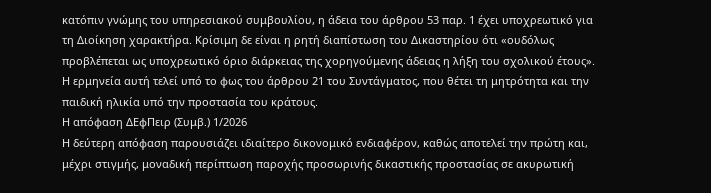κατόπιν γνώμης του υπηρεσιακού συμβουλίου, η άδεια του άρθρου 53 παρ. 1 έχει υποχρεωτικό για τη Διοίκηση χαρακτήρα. Κρίσιμη δε είναι η ρητή διαπίστωση του Δικαστηρίου ότι «ουδόλως προβλέπεται ως υποχρεωτικό όριο διάρκειας της χορηγούμενης άδειας η λήξη του σχολικού έτους». Η ερμηνεία αυτή τελεί υπό το φως του άρθρου 21 του Συντάγματος, που θέτει τη μητρότητα και την παιδική ηλικία υπό την προστασία του κράτους.
Η απόφαση ΔΕφΠειρ (Συμβ.) 1/2026
Η δεύτερη απόφαση παρουσιάζει ιδιαίτερο δικονομικό ενδιαφέρον, καθώς αποτελεί την πρώτη και, μέχρι στιγμής, μοναδική περίπτωση παροχής προσωρινής δικαστικής προστασίας σε ακυρωτική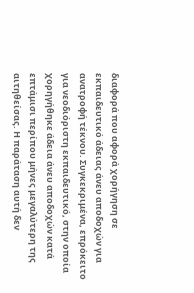διαφορά που αφορά χορήγηση σε εκπαιδευτικό άδειας άνευ αποδοχών για ανατροφή τέκνου. Συγκεκριμένα, επρόκειτο για νεοδιόριστη εκπαιδευτικό, στην οποία χορηγήθηκε άδεια άνευ αποδοχών κατά επτάμισι περίπου μήνες μεγαλύτερη της αιτηθείσας. Η παράταση αυτή δεν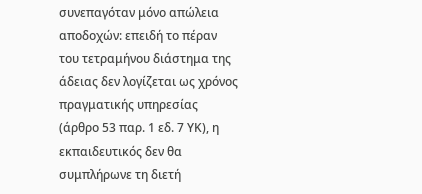συνεπαγόταν μόνο απώλεια αποδοχών: επειδή το πέραν του τετραμήνου διάστημα της άδειας δεν λογίζεται ως χρόνος πραγματικής υπηρεσίας (άρθρο 53 παρ. 1 εδ. 7 ΥΚ), η εκπαιδευτικός δεν θα συμπλήρωνε τη διετή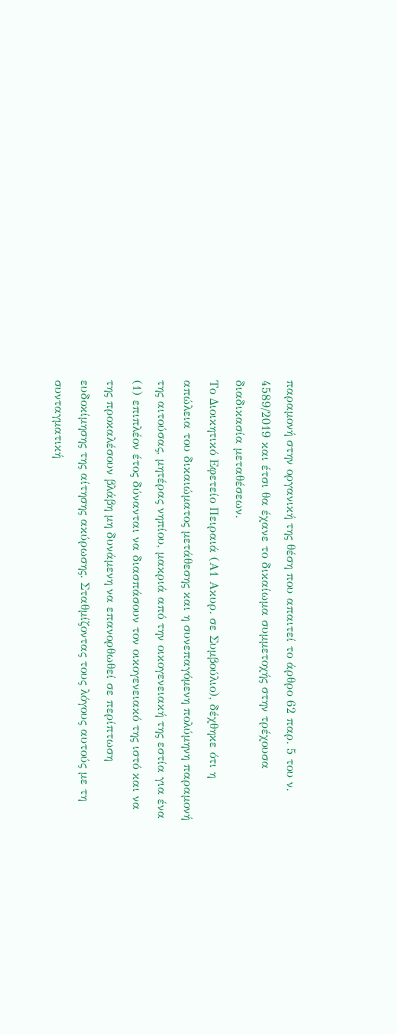παραμονή στην οργανική της θέση που απαιτεί το άρθρο 62 παρ. 5 του ν. 4589/2019 και έτσι θα έχανε το δικαίωμα συμμετοχής στην τρέχουσα διαδικασία μεταθέσεων.
Το Διοικητικό Εφετείο Πειραιά (Α1 Ακυρ. σε Συμβούλιο), δέχθηκε ότι η απώλεια του δικαιώματος μετάθεσης και η συνεπαγόμενη πολύμηνη παραμονή της αιτούσας, μητέρας νηπίου, μακριά από την οικογενειακή της εστία για ένα (1) επιπλέον έτος δύνανται να διασπάσουν τον οικογενειακό της ιστό και να της προκαλέσουν βλάβη μη δυνάμενη να επανορθωθεί σε περίπτωση ευδοκίμησης της αίτησης ακύρωσης. Σταθμίζοντας τους λόγους αυτούς με τη συνταγματική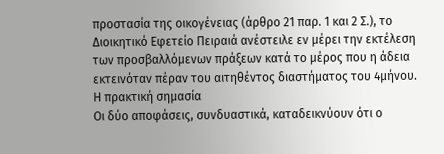προστασία της οικογένειας (άρθρο 21 παρ. 1 και 2 Σ.), το Διοικητικό Εφετείο Πειραιά ανέστειλε εν μέρει την εκτέλεση των προσβαλλόμενων πράξεων κατά το μέρος που η άδεια εκτεινόταν πέραν του αιτηθέντος διαστήματος του 4μήνου.
Η πρακτική σημασία
Οι δύο αποφάσεις, συνδυαστικά, καταδεικνύουν ότι ο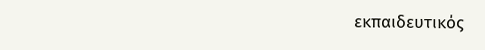εκπαιδευτικός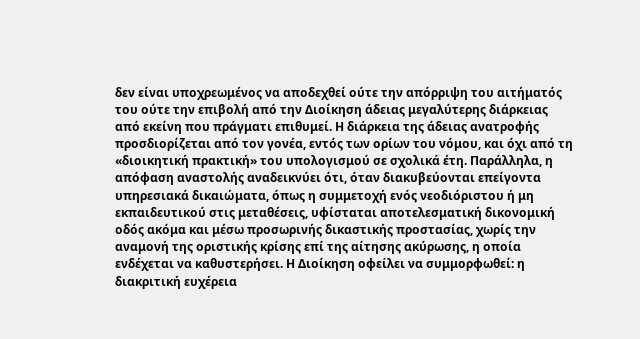δεν είναι υποχρεωμένος να αποδεχθεί ούτε την απόρριψη του αιτήματός του ούτε την επιβολή από την Διοίκηση άδειας μεγαλύτερης διάρκειας από εκείνη που πράγματι επιθυμεί. Η διάρκεια της άδειας ανατροφής προσδιορίζεται από τον γονέα, εντός των ορίων του νόμου, και όχι από τη «διοικητική πρακτική» του υπολογισμού σε σχολικά έτη. Παράλληλα, η απόφαση αναστολής αναδεικνύει ότι, όταν διακυβεύονται επείγοντα υπηρεσιακά δικαιώματα, όπως η συμμετοχή ενός νεοδιόριστου ή μη εκπαιδευτικού στις μεταθέσεις, υφίσταται αποτελεσματική δικονομική οδός ακόμα και μέσω προσωρινής δικαστικής προστασίας, χωρίς την αναμονή της οριστικής κρίσης επί της αίτησης ακύρωσης, η οποία ενδέχεται να καθυστερήσει. Η Διοίκηση οφείλει να συμμορφωθεί: η διακριτική ευχέρεια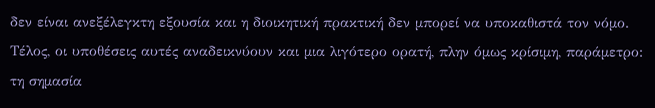δεν είναι ανεξέλεγκτη εξουσία και η διοικητική πρακτική δεν μπορεί να υποκαθιστά τον νόμο.
Τέλος, οι υποθέσεις αυτές αναδεικνύουν και μια λιγότερο ορατή, πλην όμως κρίσιμη, παράμετρο: τη σημασία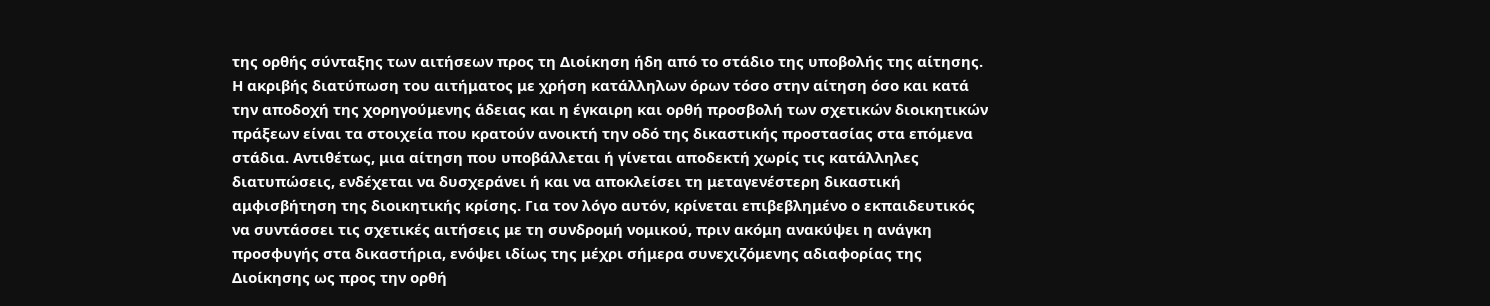της ορθής σύνταξης των αιτήσεων προς τη Διοίκηση ήδη από το στάδιο της υποβολής της αίτησης. Η ακριβής διατύπωση του αιτήματος με χρήση κατάλληλων όρων τόσο στην αίτηση όσο και κατά την αποδοχή της χορηγούμενης άδειας και η έγκαιρη και ορθή προσβολή των σχετικών διοικητικών πράξεων είναι τα στοιχεία που κρατούν ανοικτή την οδό της δικαστικής προστασίας στα επόμενα στάδια. Αντιθέτως, μια αίτηση που υποβάλλεται ή γίνεται αποδεκτή χωρίς τις κατάλληλες διατυπώσεις, ενδέχεται να δυσχεράνει ή και να αποκλείσει τη μεταγενέστερη δικαστική αμφισβήτηση της διοικητικής κρίσης. Για τον λόγο αυτόν, κρίνεται επιβεβλημένο ο εκπαιδευτικός να συντάσσει τις σχετικές αιτήσεις με τη συνδρομή νομικού, πριν ακόμη ανακύψει η ανάγκη προσφυγής στα δικαστήρια, ενόψει ιδίως της μέχρι σήμερα συνεχιζόμενης αδιαφορίας της Διοίκησης ως προς την ορθή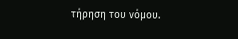τήρηση του νόμου.